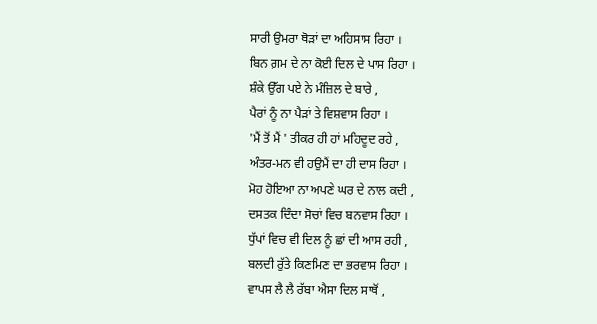ਸਾਰੀ ਉਮਰਾ ਥੋੜਾਂ ਦਾ ਅਹਿਸਾਸ ਰਿਹਾ ।
ਬਿਨ ਗ਼ਮ ਦੇ ਨਾ ਕੋਈ ਦਿਲ ਦੇ ਪਾਸ ਰਿਹਾ ।
ਸ਼ੰਕੇ ਉੱਗ ਪਏ ਨੇ ਮੰਜ਼ਿਲ ਦੇ ਬਾਰੇ ,
ਪੈਰਾਂ ਨੂੰ ਨਾ ਪੈੜਾਂ ਤੇ ਵਿਸ਼ਵਾਸ ਰਿਹਾ ।
'ਮੈਂ ਤੋਂ ਮੈਂ ' ਤੀਕਰ ਹੀ ਹਾਂ ਮਹਿਦੂਦ ਰਹੇ ,
ਅੰਤਰ-ਮਨ ਵੀ ਹਉਮੈਂ ਦਾ ਹੀ ਦਾਸ ਰਿਹਾ ।
ਮੋਹ ਹੋਇਆ ਨਾ ਅਪਣੇ ਘਰ ਦੇ ਨਾਲ ਕਦੀ ,
ਦਸਤਕ ਦਿੰਦਾ ਸੋਚਾਂ ਵਿਚ ਬਨਵਾਸ ਰਿਹਾ ।
ਧੁੱਪਾਂ ਵਿਚ ਵੀ ਦਿਲ ਨੂੰ ਛਾਂ ਦੀ ਆਸ ਰਹੀ ,
ਬਲਦੀ ਰੁੱਤੇ ਕਿਣਮਿਣ ਦਾ ਭਰਵਾਸ ਰਿਹਾ ।
ਵਾਪਸ ਲੈ ਲੈ ਰੱਬਾ ਐਸਾ ਦਿਲ ਸਾਥੋਂ ,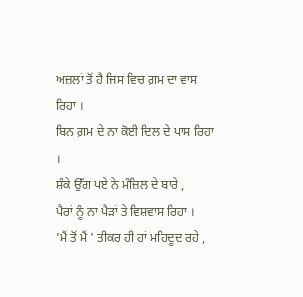ਅਜ਼ਲਾਂ ਤੋਂ ਹੈ ਜਿਸ ਵਿਚ ਗ਼ਮ ਦਾ ਵਾਸ ਰਿਹਾ ।
ਬਿਨ ਗ਼ਮ ਦੇ ਨਾ ਕੋਈ ਦਿਲ ਦੇ ਪਾਸ ਰਿਹਾ ।
ਸ਼ੰਕੇ ਉੱਗ ਪਏ ਨੇ ਮੰਜ਼ਿਲ ਦੇ ਬਾਰੇ ,
ਪੈਰਾਂ ਨੂੰ ਨਾ ਪੈੜਾਂ ਤੇ ਵਿਸ਼ਵਾਸ ਰਿਹਾ ।
'ਮੈਂ ਤੋਂ ਮੈਂ ' ਤੀਕਰ ਹੀ ਹਾਂ ਮਹਿਦੂਦ ਰਹੇ ,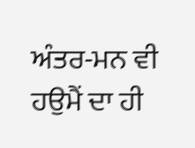ਅੰਤਰ-ਮਨ ਵੀ ਹਉਮੈਂ ਦਾ ਹੀ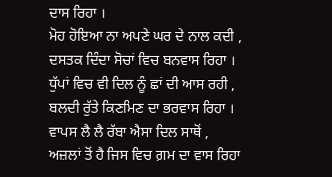ਦਾਸ ਰਿਹਾ ।
ਮੋਹ ਹੋਇਆ ਨਾ ਅਪਣੇ ਘਰ ਦੇ ਨਾਲ ਕਦੀ ,
ਦਸਤਕ ਦਿੰਦਾ ਸੋਚਾਂ ਵਿਚ ਬਨਵਾਸ ਰਿਹਾ ।
ਧੁੱਪਾਂ ਵਿਚ ਵੀ ਦਿਲ ਨੂੰ ਛਾਂ ਦੀ ਆਸ ਰਹੀ ,
ਬਲਦੀ ਰੁੱਤੇ ਕਿਣਮਿਣ ਦਾ ਭਰਵਾਸ ਰਿਹਾ ।
ਵਾਪਸ ਲੈ ਲੈ ਰੱਬਾ ਐਸਾ ਦਿਲ ਸਾਥੋਂ ,
ਅਜ਼ਲਾਂ ਤੋਂ ਹੈ ਜਿਸ ਵਿਚ ਗ਼ਮ ਦਾ ਵਾਸ ਰਿਹਾ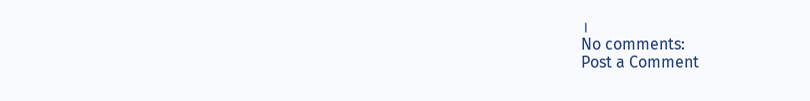।
No comments:
Post a Comment